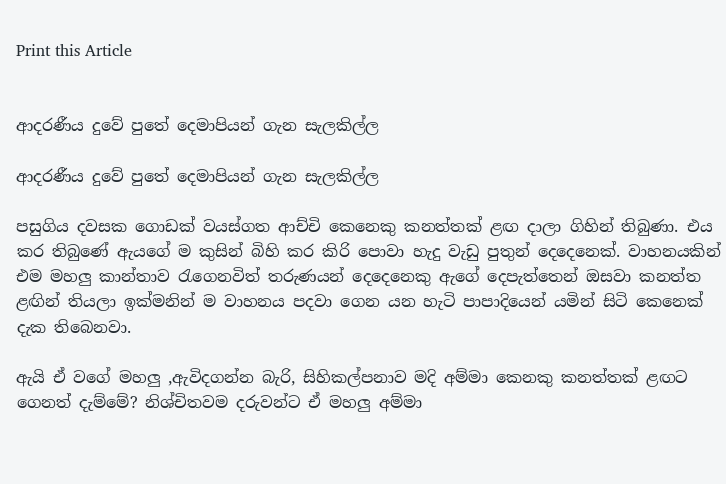Print this Article


ආදරණීය දුවේ පුතේ දෙමාපියන් ගැන සැලකිල්ල

ආදරණීය දුවේ පුතේ දෙමාපියන් ගැන සැලකිල්ල

පසුගිය දවසක ගොඩක් වයස්ගත ආච්චි කෙනෙකු කනත්තක් ළඟ දාලා ගිහින් තිබුණා. එය කර තිබුණේ ඇයගේ ම කුසින් බිහි කර කිරි පොවා හැදු වැඩු පුතුන් දෙදෙනෙක්. වාහනයකින් එම මහලු කාන්තාව රැගෙනවිත් තරුණයන් දෙදෙනෙකු ඇගේ දෙපැත්තෙන් ඔසවා කනත්ත ළඟින් තියලා ඉක්මනින් ම වාහනය පදවා ගෙන යන හැටි පාපාදියෙන් යමින් සිටි කෙනෙක් දැක තිබෙනවා.

ඇයි ඒ වගේ මහලු ,ඇවිදගන්න බැරි, සිහිකල්පනාව මදි අම්මා කෙනකු කනත්තක් ළඟට ගෙනත් දැම්මේ? නිශ්චිතවම දරුවන්ට ඒ මහලු අම්මා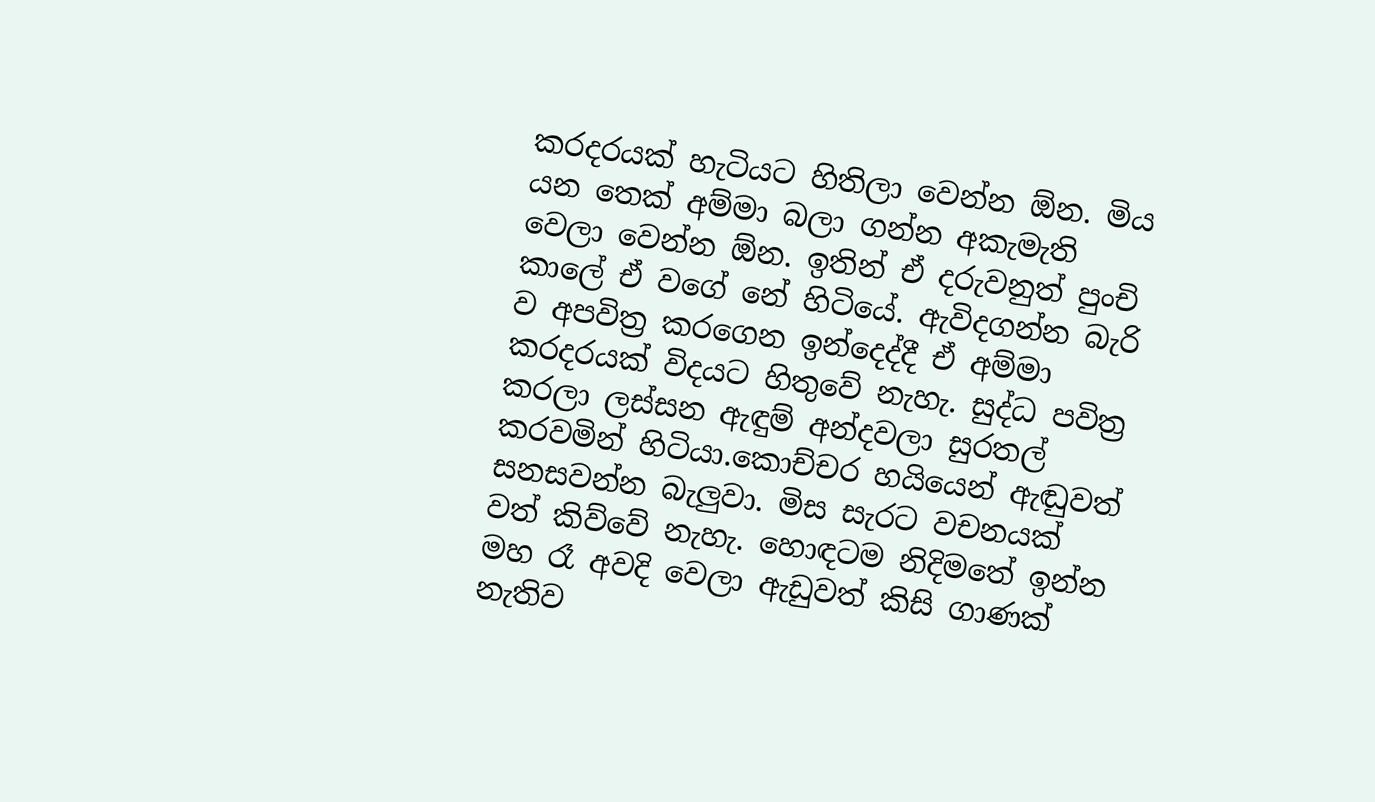කරදරයක් හැටියට හිතිලා වෙන්න ඕන. මිය යන තෙක් අම්මා බලා ගන්න අකැමැති වෙලා වෙන්න ඕන. ඉතින් ඒ දරුවනුත් පුංචි කාලේ ඒ වගේ නේ හිටියේ. ඇවිදගන්න බැරි ව අපවිත්‍ර කරගෙන ඉන්දෙද්දී ඒ අම්මා කරදරයක් විදයට හිතුවේ නැහැ. සුද්ධ පවිත්‍ර කරලා ලස්සන ඇඳුම් අන්දවලා සුරතල් කරවමින් හිටියා.කොච්චර හයියෙන් ඇඬුවත් සනසවන්න බැලුවා. මිස සැරට වචනයක් වත් කිව්වේ නැහැ. හොඳටම නිදිමතේ ඉන්න මහ රෑ අවදි වෙලා ඇඩුවත් කිසි ගාණක් නැතිව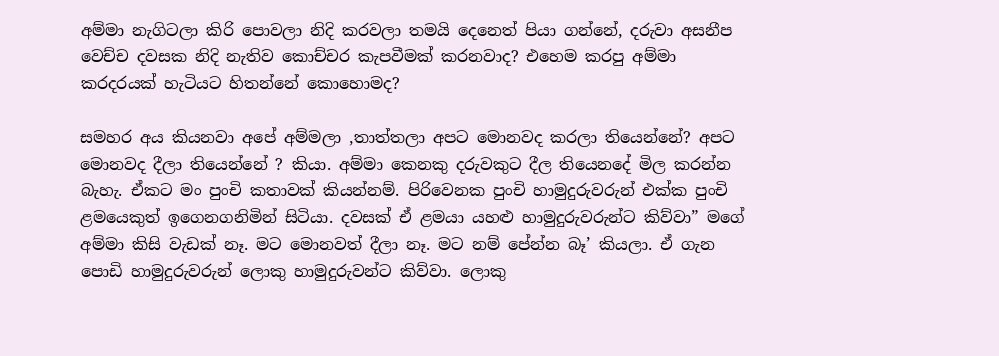අම්මා නැගිටලා කිරි පොවලා නිදි කරවලා තමයි දෙනෙත් පියා ගන්නේ, දරුවා අසනීප වෙච්ච දවසක නිදි නැතිව කොච්චර කැපවීමක් කරනවාද? එහෙම කරපු අම්මා කරදරයක් හැටියට හිතන්නේ කොහොමද?

සමහර අය කියනවා අපේ අම්මලා ,තාත්තලා අපට මොනවද කරලා තියෙන්නේ? අපට මොනවද දීලා තියෙන්නේ ? කියා. අම්මා කෙනකු දරුවකුට දීල තියෙනදේ මිල කරන්න බැහැ. ඒකට මං පුංචි කතාවක් කියන්නම්. පිරිවෙනක පුංචි හාමුදුරුවරුන් එක්ක පුංචි ළමයෙකුත් ඉගෙනගනිමින් සිටියා. දවසක් ඒ ළමයා යහළු හාමුදුරුවරුන්ට කිව්වා” මගේ අම්මා කිසි වැඩක් නෑ. මට මොනවත් දීලා නෑ. මට නම් පේන්න බෑ’ කියලා. ඒ ගැන පොඩි හාමුදුරුවරුන් ලොකු හාමුදුරුවන්ට කිව්වා. ලොකු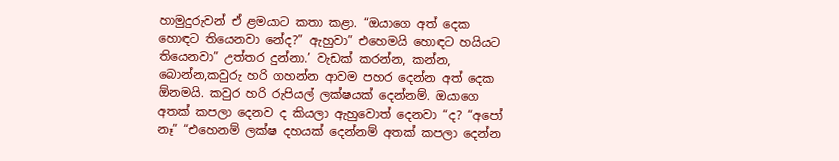හාමුදුරුවන් ඒ ළමයාට කතා කළා. “ඔයාගෙ අත් දෙක හොඳට තියෙනවා නේද?” ඇහුවා” එහෙමයි හොඳට හයියට තියෙනවා” උත්තර දුන්නා.’ වැඩක් කරන්න, කන්න, බොන්න,කවුරු හරි ගහන්න ආවම පහර දෙන්න අත් දෙක ඕනමයි. කවුර හරි රුපියල් ලක්ෂයක් දෙන්නම්. ඔයාගෙ අතක් කපලා දෙනව ද කියලා ඇහුවොත් දෙනවා “ද? “අපෝ නෑ” “එහෙනම් ලක්ෂ දහයක් දෙන්නම් අතක් කපලා දෙන්න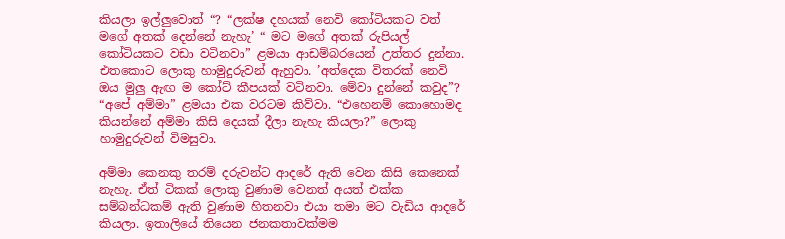කියලා ඉල්ලුවොත් “? “ලක්ෂ දහයක් නෙවි කෝටියකට වත් මගේ අතක් දෙන්නේ නැහැ’ “ මට මගේ අතක් රුපියල් කෝටියකට වඩා වටිනවා” ළමයා ආඩම්බරයෙන් උත්තර දුන්නා. එතකොට ලොකු හාමුදුරුවන් ඇහුවා. ’අත්දෙක විතරක් නෙවි ඔය මුලු ඇඟ ම කෝට් කීපයක් වටිනවා. මේවා දුන්නේ කවුද”? “අපේ අම්මා” ළමයා එක වරටම කිව්වා. “එහෙනම් කොහොමද කියන්නේ අම්මා කිසි දෙයක් දීලා නැහැ කියලා?” ලොකු හාමුදුරුවන් විමසුවා.

අම්මා කෙනකු තරම් දරුවන්ට ආදරේ ඇති වෙන කිසි කෙනෙක් නැහැ. ඒත් ටිකක් ලොකු වුණාම වෙනත් අයත් එක්ක සම්බන්ධකම් ඇති වුණාම හිතනවා එයා තමා මට වැඩිය ආදරේ කියලා. ඉතාලියේ තියෙන ජනකතාවක්මම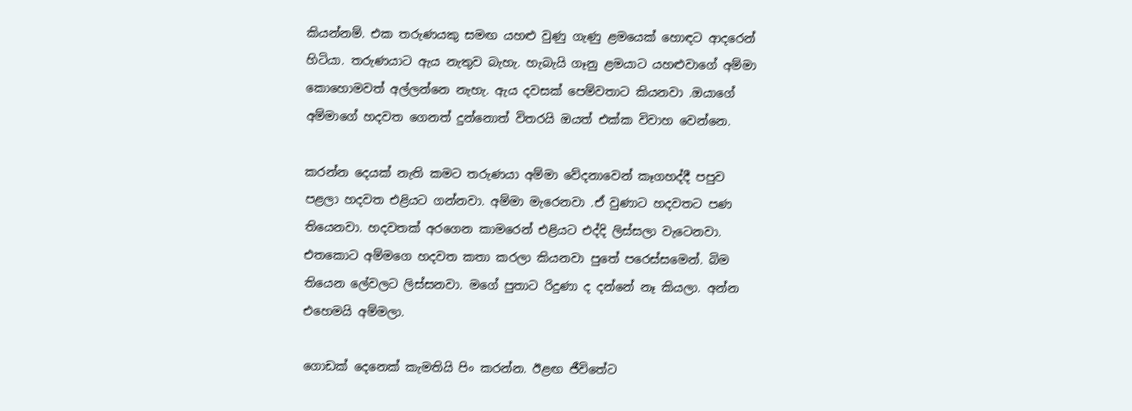කියන්නම්. එක තරුණයකු සමඟ යහළු වුණු ගැණු ළමයෙක් හොඳට ආදරෙන් හිටියා. තරුණයාට ඇය නැතුව බැහැ. හැබැයි ගෑනු ළමයාට යහළුවාගේ අම්මා කොහොමවත් අල්ලන්නෙ නැහැ. ඇය දවසක් පෙම්වතාට කියනවා .ඔයාගේ අම්මාගේ හදවත ගෙනත් දුන්නොත් විතරයි ඔයත් එක්ක විවාහ වෙන්නෙ.

කරන්න දෙයක් නැති කමට තරුණයා අම්මා වේදනාවෙන් කෑගහද්දී පපුව පළලා හදවත එළියට ගන්නවා. අම්මා මැරෙනවා .ඒ වුණාට හදවතට පණ තියෙනවා. හදවතක් අරගෙන කාමරෙන් එළියට එද්දි ලිස්සලා වැටෙනවා. එතකොට අම්මගෙ හදවත කතා කරලා කියනවා පුතේ පරෙස්සමෙන්. බිම තියෙන ලේවලට ලිස්සනවා. මගේ පුතාට රිදුණා ද දන්නේ නෑ කියලා. අන්න එහෙමයි අම්මලා.

ගොඩක් දෙනෙක් කැමතියි පිං කරන්න. ඊළඟ ජීවිතේට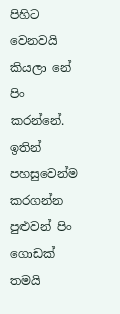පිහිට වෙනවයි කියලා නේ පිං කරන්නේ. ඉතින් පහසුවෙන්ම කරගන්න පුළුවන් පිං ගොඩක් තමයි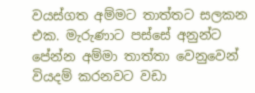වයස්ගත අම්මට තාත්තට සලකන එක. මැරුණාට පස්සේ අනුන්ට පේන්න අම්මා තාත්තා වෙනුවෙන් වියදම් කරනවට වඩා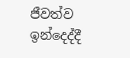ජීවත්ව ඉන්දෙද්දී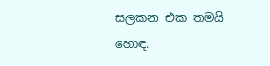සලකන එක තමයි හොඳ.